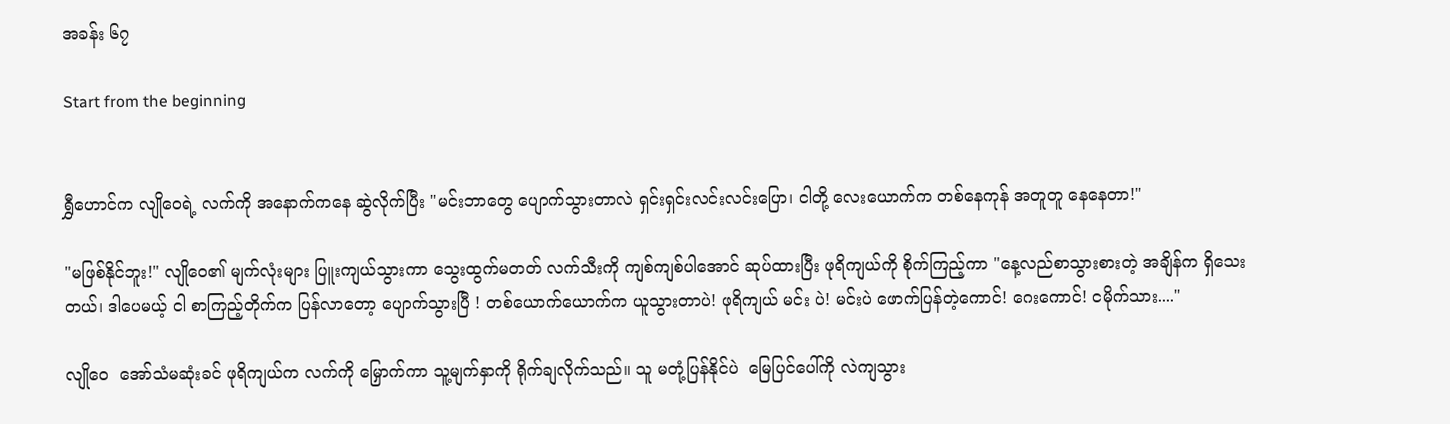အခန်း ၆၇

Start from the beginning


ရွှီဟောင်က လျိုဝေရဲ့ လက်ကို အနောက်ကနေ ဆွဲလိုက်ပြီး "မင်းဘာတွေ ပျောက်သွားတာလဲ ရှင်းရှင်းလင်းလင်းပြော၊ ငါတို့ လေးယောက်က တစ်နေကုန် အတူတူ နေနေတာ!"

"မဖြစ်နိုင်ဘူး!" လျိုဝေ၏ မျက်လုံးများ ပြူးကျယ်သွားကာ သွေးထွက်မတတ် လက်သီးကို ကျစ်ကျစ်ပါအောင် ဆုပ်ထားပြီး ဖုရိကျယ်ကို စိုက်ကြည့်ကာ "နေ့လည်စာသွားစားတဲ့ အချိန်က ရှိသေးတယ်၊ ဒါပေမယ့် ငါ စာကြည့်တိုက်က ပြန်လာတော့ ပျောက်သွားပြီ ! တစ်ယောက်ယောက်က ယူသွားတာပဲ! ဖုရိကျယ် မင်း ပဲ! မင်းပဲ ဖောက်ပြန်တဲ့ကောင်! ဂေးကောင်! ငမိုက်သား...."

လျိုဝေ  အော်သံမဆုံးခင် ဖုရိကျယ်က လက်ကို မြှောက်ကာ သူ့မျက်နှာကို ရိုက်ချလိုက်သည်။ သူ မတုံ့ပြန်နိုင်ပဲ  မြေပြင်ပေါ်ကို လဲကျသွား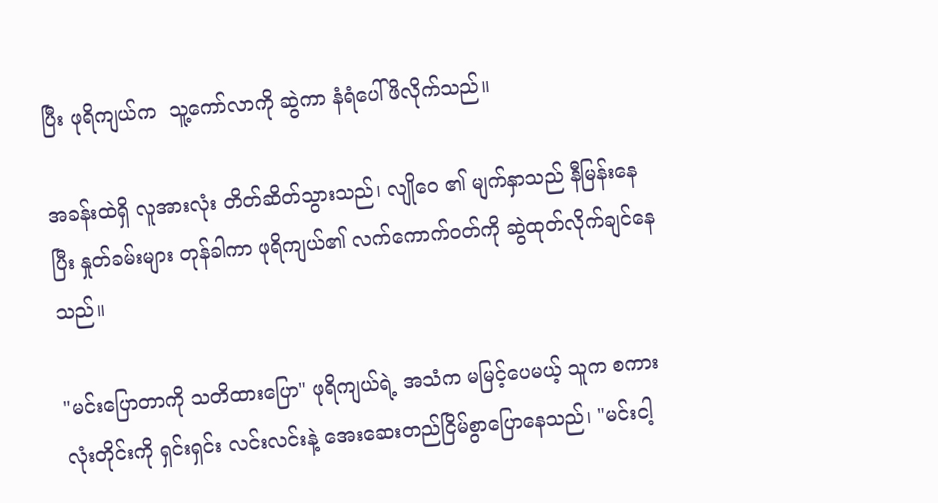ပြီး ဖုရိကျယ်က  သူ့ကော်လာကို ဆွဲကာ နံရံပေါ် ဖိလိုက်သည်။

အခန်းထဲရှိ လူအားလုံး တိတ်ဆိတ်သွားသည်၊ လျိုဝေ ၏ မျက်နှာသည် နီမြန်းနေပြီး နှုတ်ခမ်းများ တုန်ခါကာ ဖုရိကျယ်၏ လက်ကောက်ဝတ်ကို ဆွဲထုတ်လိုက်ချင်နေသည်။

"မင်းပြောတာကို သတိထားပြော" ဖုရိကျယ်ရဲ့ အသံက မမြင့်ပေမယ့် သူက စကားလုံးတိုင်းကို ရှင်းရှင်း လင်းလင်းနဲ့ အေးဆေးတည်ငြိမ်စွာပြောနေသည်၊ "မင်းငါ့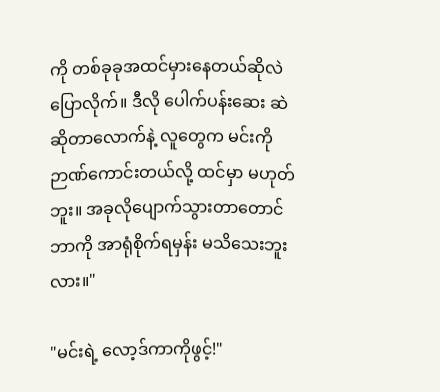ကို တစ်ခုခုအထင်မှားနေတယ်ဆိုလဲ ပြောလိုက်။ ဒီလို ပေါက်ပန်းဆေး ဆဲဆိုတာလောက်နဲ့ လူတွေက မင်းကို ဉာဏ်ကောင်းတယ်လို့ ထင်မှာ မဟုတ်ဘူး။ အခုလိုပျောက်သွားတာတောင် ဘာကို အာရုံစိုက်ရမှန်း မသိသေးဘူးလား။"

"မင်းရဲ့ လော့ဒ်ကာကိုဖွင့်!"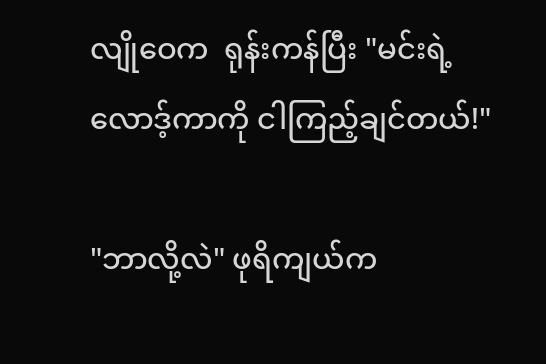လျိုဝေက  ရုန်းကန်ပြီး "မင်းရဲ့လောဒ့်ကာကို ငါကြည့်ချင်တယ်!"

"ဘာလို့လဲ" ဖုရိကျယ်က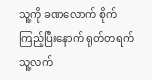သူ့ကို ခဏလောက် စိုက်ကြည့်ပြီးနောက် ရုတ်တရက် သူ့လက်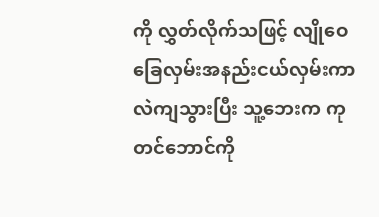ကို လွှတ်လိုက်သဖြင့် လျိုဝေ  ခြေလှမ်းအနည်းငယ်လှမ်းကာ လဲကျသွားပြီး သူ့ဘေးက ကုတင်ဘောင်ကို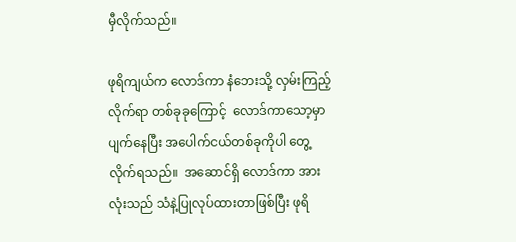မှီလိုက်သည်။

ဖုရိကျယ်က လောဒ်ကာ နံဘေးသို့ လှမ်းကြည့်လိုက်ရာ တစ်ခုခုကြောင့်  လောဒ်ကာသော့မှာ ပျက်နေပြီး အပေါက်ငယ်တစ်ခုကိုပါ တွေ့လိုက်ရသည်။  အဆောင်ရှိ လောဒ်ကာ အားလုံးသည် သံနဲ့ပြုလုပ်ထားတာဖြစ်ပြီး ဖုရိ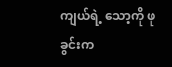ကျယ်ရဲ့ သော့ကို ဖုခွင်းက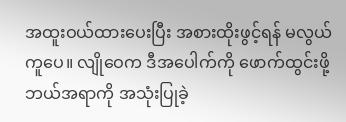အထူးဝယ်ထားပေးပြီး အစားထိုးဖွင့်ရန် မလွယ်ကူပေ။ လျိုဝေက ဒီအပေါက်ကို ဖောက်ထွင်းဖို့ ဘယ်အရာကို အသုံးပြုခဲ့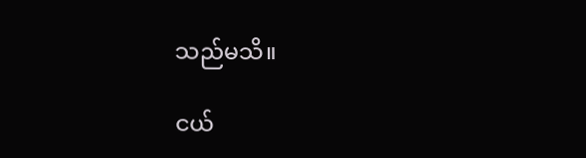သည်မသိ။

ငယ်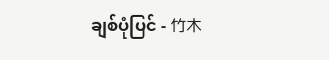ချစ်ပုံပြင် - 竹木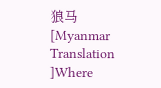狼马 [Myanmar Translation ]Where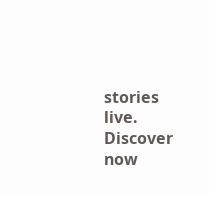stories live. Discover now